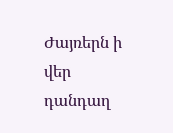Ժայռերն ի վեր դանդաղ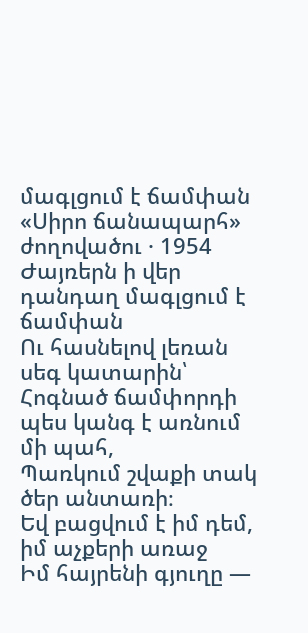մագլցում է ճամփան
«Սիրո ճանապարհ» ժողովածու · 1954
Ժայռերն ի վեր դանդաղ մագլցում է ճամփան
Ու հասնելով լեռան սեգ կատարին՝
Հոգնած ճամփորդի պես կանգ է առնում մի պահ,
Պառկում շվաքի տակ ծեր անտառի։
Եվ բացվում է իմ դեմ, իմ աչքերի առաջ
Իմ հայրենի գյուղը —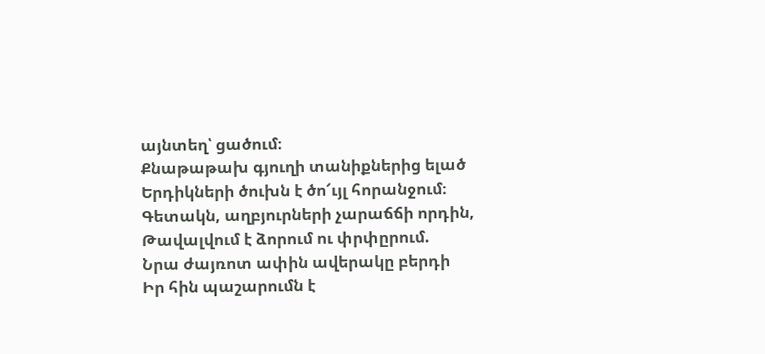այնտեղ՝ ցածում։
Քնաթաթախ գյուղի տանիքներից ելած
Երդիկների ծուխն է ծո՜ւյլ հորանջում։
Գետակն, աղբյուրների չարաճճի որդին,
Թավալվում է ձորում ու փրփըրում.
Նրա ժայռոտ ափին ավերակը բերդի
Իր հին պաշարումն է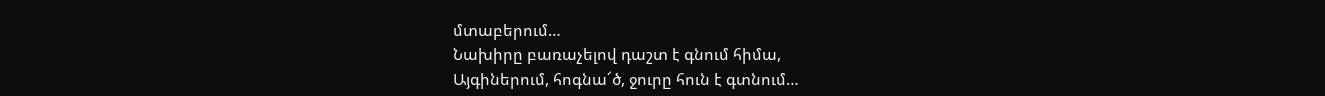մտաբերում…
Նախիրը բառաչելով դաշտ է գնում հիմա,
Այգիներում, հոգնա՜ծ, ջուրը հուն է գտնում…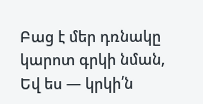Բաց է մեր դռնակը կարոտ գրկի նման,
Եվ ես — կրկի՛ն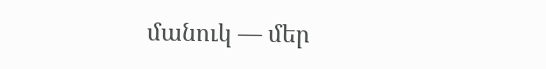մանուկ — մեր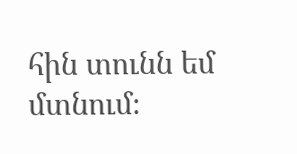հին տունն եմ մտնում։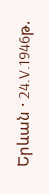Երևան · 24.V.1946թ.